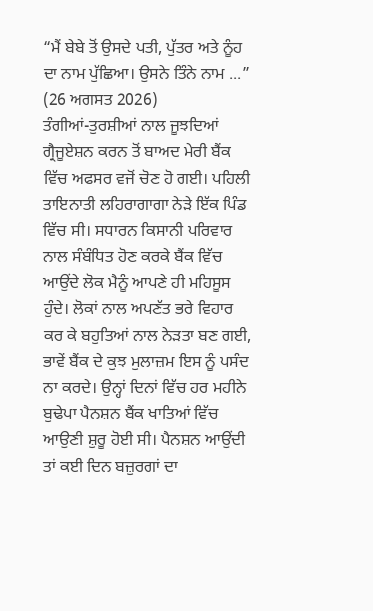“ਮੈਂ ਬੇਬੇ ਤੋਂ ਉਸਦੇ ਪਤੀ, ਪੁੱਤਰ ਅਤੇ ਨੂੰਹ ਦਾ ਨਾਮ ਪੁੱਛਿਆ। ਉਸਨੇ ਤਿੰਨੇ ਨਾਮ ...”
(26 ਅਗਸਤ 2026)
ਤੰਗੀਆਂ-ਤੁਰਸ਼ੀਆਂ ਨਾਲ ਜੂਝਦਿਆਂ ਗ੍ਰੈਜੂਏਸ਼ਨ ਕਰਨ ਤੋਂ ਬਾਅਦ ਮੇਰੀ ਬੈਂਕ ਵਿੱਚ ਅਫਸਰ ਵਜੋਂ ਚੋਣ ਹੋ ਗਈ। ਪਹਿਲੀ ਤਾਇਨਾਤੀ ਲਹਿਰਾਗਾਗਾ ਨੇੜੇ ਇੱਕ ਪਿੰਡ ਵਿੱਚ ਸੀ। ਸਧਾਰਨ ਕਿਸਾਨੀ ਪਰਿਵਾਰ ਨਾਲ ਸੰਬੰਧਿਤ ਹੋਣ ਕਰਕੇ ਬੈਂਕ ਵਿੱਚ ਆਉਂਦੇ ਲੋਕ ਮੈਨੂੰ ਆਪਣੇ ਹੀ ਮਹਿਸੂਸ ਹੁੰਦੇ। ਲੋਕਾਂ ਨਾਲ ਅਪਣੱਤ ਭਰੇ ਵਿਹਾਰ ਕਰ ਕੇ ਬਹੁਤਿਆਂ ਨਾਲ ਨੇੜਤਾ ਬਣ ਗਈ, ਭਾਵੇਂ ਬੈਂਕ ਦੇ ਕੁਝ ਮੁਲਾਜ਼ਮ ਇਸ ਨੂੰ ਪਸੰਦ ਨਾ ਕਰਦੇ। ਉਨ੍ਹਾਂ ਦਿਨਾਂ ਵਿੱਚ ਹਰ ਮਹੀਨੇ ਬੁਢੇਪਾ ਪੈਨਸ਼ਨ ਬੈਂਕ ਖਾਤਿਆਂ ਵਿੱਚ ਆਉਣੀ ਸ਼ੁਰੂ ਹੋਈ ਸੀ। ਪੈਨਸ਼ਨ ਆਉਂਦੀ ਤਾਂ ਕਈ ਦਿਨ ਬਜ਼ੁਰਗਾਂ ਦਾ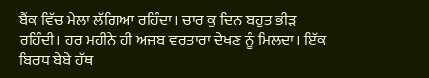ਬੈਂਕ ਵਿੱਚ ਮੇਲਾ ਲੱਗਿਆ ਰਹਿੰਦਾ। ਚਾਰ ਕੁ ਦਿਨ ਬਹੁਤ ਭੀੜ ਰਹਿੰਦੀ। ਹਰ ਮਹੀਨੇ ਹੀ ਅਜਬ ਵਰਤਾਰਾ ਦੇਖਣ ਨੂੰ ਮਿਲਦਾ। ਇੱਕ ਬਿਰਧ ਬੇਬੇ ਹੱਥ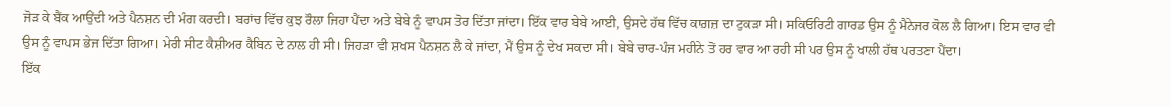ਜੋੜ ਕੇ ਬੈਂਕ ਆਉਂਦੀ ਅਤੇ ਪੈਨਸ਼ਨ ਦੀ ਮੰਗ ਕਰਦੀ। ਬਰਾਂਚ ਵਿੱਚ ਕੁਝ ਰੌਲਾ ਜਿਹਾ ਪੈਂਦਾ ਅਤੇ ਬੇਬੇ ਨੂੰ ਵਾਪਸ ਤੋਰ ਦਿੱਤਾ ਜਾਂਦਾ। ਇੱਕ ਵਾਰ ਬੇਬੇ ਆਈ, ਉਸਦੇ ਹੱਥ ਵਿੱਚ ਕਾਗ਼ਜ਼ ਦਾ ਟੁਕੜਾ ਸੀ। ਸਕਿਓਰਿਟੀ ਗਾਰਡ ਉਸ ਨੂੰ ਮੈਨੇਜਰ ਕੋਲ ਲੈ ਗਿਆ। ਇਸ ਵਾਰ ਵੀ ਉਸ ਨੂੰ ਵਾਪਸ ਭੇਜ ਦਿੱਤਾ ਗਿਆ। ਮੇਰੀ ਸੀਟ ਕੈਸ਼ੀਅਰ ਕੈਬਿਨ ਦੇ ਨਾਲ ਹੀ ਸੀ। ਜਿਹੜਾ ਵੀ ਸ਼ਖਸ ਪੈਨਸ਼ਨ ਲੈ ਕੇ ਜਾਂਦਾ, ਮੈਂ ਉਸ ਨੂੰ ਦੇਖ ਸਕਦਾ ਸੀ। ਬੇਬੇ ਚਾਰ-ਪੰਜ ਮਹੀਨੇ ਤੋਂ ਹਰ ਵਾਰ ਆ ਰਹੀ ਸੀ ਪਰ ਉਸ ਨੂੰ ਖਾਲੀ ਹੱਥ ਪਰਤਣਾ ਪੈਂਦਾ।
ਇੱਕ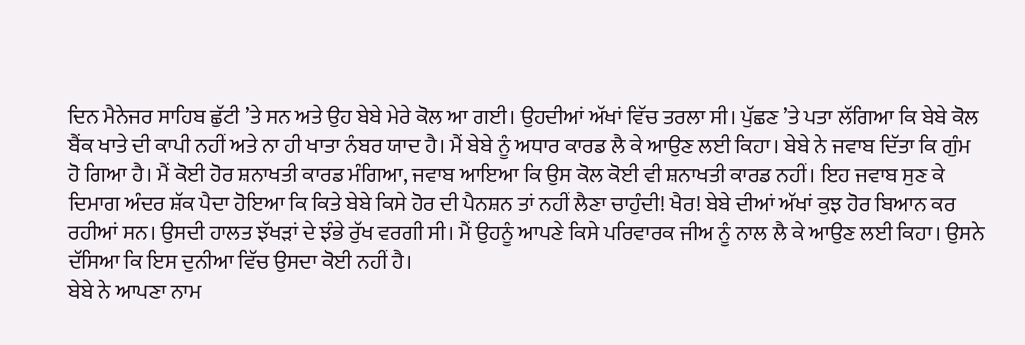ਦਿਨ ਮੈਨੇਜਰ ਸਾਹਿਬ ਛੁੱਟੀ ’ਤੇ ਸਨ ਅਤੇ ਉਹ ਬੇਬੇ ਮੇਰੇ ਕੋਲ ਆ ਗਈ। ਉਹਦੀਆਂ ਅੱਖਾਂ ਵਿੱਚ ਤਰਲਾ ਸੀ। ਪੁੱਛਣ ’ਤੇ ਪਤਾ ਲੱਗਿਆ ਕਿ ਬੇਬੇ ਕੋਲ ਬੈਂਕ ਖਾਤੇ ਦੀ ਕਾਪੀ ਨਹੀਂ ਅਤੇ ਨਾ ਹੀ ਖਾਤਾ ਨੰਬਰ ਯਾਦ ਹੈ। ਮੈਂ ਬੇਬੇ ਨੂੰ ਅਧਾਰ ਕਾਰਡ ਲੈ ਕੇ ਆਉਣ ਲਈ ਕਿਹਾ। ਬੇਬੇ ਨੇ ਜਵਾਬ ਦਿੱਤਾ ਕਿ ਗੁੰਮ ਹੋ ਗਿਆ ਹੈ। ਮੈਂ ਕੋਈ ਹੋਰ ਸ਼ਨਾਖਤੀ ਕਾਰਡ ਮੰਗਿਆ, ਜਵਾਬ ਆਇਆ ਕਿ ਉਸ ਕੋਲ ਕੋਈ ਵੀ ਸ਼ਨਾਖਤੀ ਕਾਰਡ ਨਹੀਂ। ਇਹ ਜਵਾਬ ਸੁਣ ਕੇ ਦਿਮਾਗ ਅੰਦਰ ਸ਼ੱਕ ਪੈਦਾ ਹੋਇਆ ਕਿ ਕਿਤੇ ਬੇਬੇ ਕਿਸੇ ਹੋਰ ਦੀ ਪੈਨਸ਼ਨ ਤਾਂ ਨਹੀਂ ਲੈਣਾ ਚਾਹੁੰਦੀ! ਖੈਰ! ਬੇਬੇ ਦੀਆਂ ਅੱਖਾਂ ਕੁਝ ਹੋਰ ਬਿਆਨ ਕਰ ਰਹੀਆਂ ਸਨ। ਉਸਦੀ ਹਾਲਤ ਝੱਖੜਾਂ ਦੇ ਝੰਭੇ ਰੁੱਖ ਵਰਗੀ ਸੀ। ਮੈਂ ਉਹਨੂੰ ਆਪਣੇ ਕਿਸੇ ਪਰਿਵਾਰਕ ਜੀਅ ਨੂੰ ਨਾਲ ਲੈ ਕੇ ਆਉਣ ਲਈ ਕਿਹਾ। ਉਸਨੇ ਦੱਸਿਆ ਕਿ ਇਸ ਦੁਨੀਆ ਵਿੱਚ ਉਸਦਾ ਕੋਈ ਨਹੀਂ ਹੈ।
ਬੇਬੇ ਨੇ ਆਪਣਾ ਨਾਮ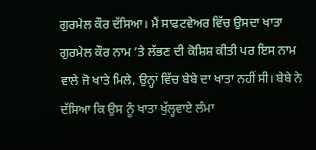ਗੁਰਮੇਲ ਕੌਰ ਦੱਸਿਆ। ਮੈਂ ਸਾਫਟਵੇਅਰ ਵਿੱਚ ਉਸਦਾ ਖਾਤਾ ਗੁਰਮੇਲ ਕੌਰ ਨਾਮ ’ਤੇ ਲੱਭਣ ਦੀ ਕੋਸ਼ਿਸ਼ ਕੀਤੀ ਪਰ ਇਸ ਨਾਮ ਵਾਲੇ ਜੋ ਖਾਤੇ ਮਿਲੇ, ਉਨ੍ਹਾਂ ਵਿੱਚ ਬੇਬੇ ਦਾ ਖਾਤਾ ਨਹੀਂ ਸੀ। ਬੇਬੇ ਨੇ ਦੱਸਿਆ ਕਿ ਉਸ ਨੂੰ ਖਾਤਾ ਖੁੱਲ੍ਹਵਾਏ ਲੰਮਾ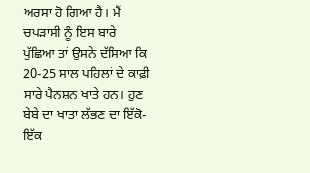ਅਰਸਾ ਹੋ ਗਿਆ ਹੈ। ਮੈਂ ਚਪੜਾਸੀ ਨੂੰ ਇਸ ਬਾਰੇ ਪੁੱਛਿਆ ਤਾਂ ਉਸਨੇ ਦੱਸਿਆ ਕਿ 20-25 ਸਾਲ ਪਹਿਲਾਂ ਦੇ ਕਾਫ਼ੀ ਸਾਰੇ ਪੈਨਸ਼ਨ ਖਾਤੇ ਹਨ। ਹੁਣ ਬੇਬੇ ਦਾ ਖਾਤਾ ਲੱਭਣ ਦਾ ਇੱਕੋ-ਇੱਕ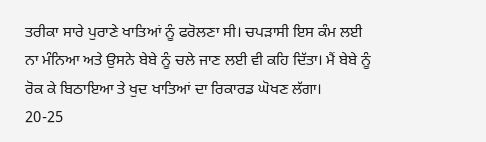ਤਰੀਕਾ ਸਾਰੇ ਪੁਰਾਣੇ ਖਾਤਿਆਂ ਨੂੰ ਫਰੋਲਣਾ ਸੀ। ਚਪੜਾਸੀ ਇਸ ਕੰਮ ਲਈ ਨਾ ਮੰਨਿਆ ਅਤੇ ਉਸਨੇ ਬੇਬੇ ਨੂੰ ਚਲੇ ਜਾਣ ਲਈ ਵੀ ਕਹਿ ਦਿੱਤਾ। ਮੈਂ ਬੇਬੇ ਨੂੰ ਰੋਕ ਕੇ ਬਿਠਾਇਆ ਤੇ ਖੁਦ ਖਾਤਿਆਂ ਦਾ ਰਿਕਾਰਡ ਘੋਖਣ ਲੱਗਾ।
20-25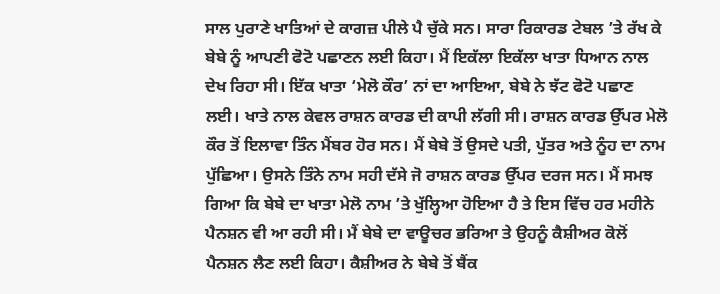ਸਾਲ ਪੁਰਾਣੇ ਖਾਤਿਆਂ ਦੇ ਕਾਗਜ਼ ਪੀਲੇ ਪੈ ਚੁੱਕੇ ਸਨ। ਸਾਰਾ ਰਿਕਾਰਡ ਟੇਬਲ ’ਤੇ ਰੱਖ ਕੇ ਬੇਬੇ ਨੂੰ ਆਪਣੀ ਫੋਟੋ ਪਛਾਣਨ ਲਈ ਕਿਹਾ। ਮੈਂ ਇਕੱਲਾ ਇਕੱਲਾ ਖਾਤਾ ਧਿਆਨ ਨਾਲ ਦੇਖ ਰਿਹਾ ਸੀ। ਇੱਕ ਖਾਤਾ ‘ਮੇਲੋ ਕੌਰ’ ਨਾਂ ਦਾ ਆਇਆ, ਬੇਬੇ ਨੇ ਝੱਟ ਫੋਟੋ ਪਛਾਣ ਲਈ। ਖਾਤੇ ਨਾਲ ਕੇਵਲ ਰਾਸ਼ਨ ਕਾਰਡ ਦੀ ਕਾਪੀ ਲੱਗੀ ਸੀ। ਰਾਸ਼ਨ ਕਾਰਡ ਉੱਪਰ ਮੇਲੋ ਕੌਰ ਤੋਂ ਇਲਾਵਾ ਤਿੰਨ ਮੈਂਬਰ ਹੋਰ ਸਨ। ਮੈਂ ਬੇਬੇ ਤੋਂ ਉਸਦੇ ਪਤੀ, ਪੁੱਤਰ ਅਤੇ ਨੂੰਹ ਦਾ ਨਾਮ ਪੁੱਛਿਆ। ਉਸਨੇ ਤਿੰਨੇ ਨਾਮ ਸਹੀ ਦੱਸੇ ਜੋ ਰਾਸ਼ਨ ਕਾਰਡ ਉੱਪਰ ਦਰਜ ਸਨ। ਮੈਂ ਸਮਝ ਗਿਆ ਕਿ ਬੇਬੇ ਦਾ ਖਾਤਾ ਮੇਲੋ ਨਾਮ ’ਤੇ ਖੁੱਲ੍ਹਿਆ ਹੋਇਆ ਹੈ ਤੇ ਇਸ ਵਿੱਚ ਹਰ ਮਹੀਨੇ ਪੈਨਸ਼ਨ ਵੀ ਆ ਰਹੀ ਸੀ। ਮੈਂ ਬੇਬੇ ਦਾ ਵਾਊਚਰ ਭਰਿਆ ਤੇ ਉਹਨੂੰ ਕੈਸ਼ੀਅਰ ਕੋਲੋਂ ਪੈਨਸ਼ਨ ਲੈਣ ਲਈ ਕਿਹਾ। ਕੈਸ਼ੀਅਰ ਨੇ ਬੇਬੇ ਤੋਂ ਬੈਂਕ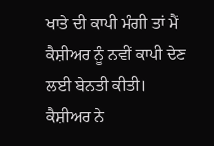ਖਾਤੇ ਦੀ ਕਾਪੀ ਮੰਗੀ ਤਾਂ ਮੈਂ ਕੈਸ਼ੀਅਰ ਨੂੰ ਨਵੀਂ ਕਾਪੀ ਦੇਣ ਲਈ ਬੇਨਤੀ ਕੀਤੀ। ਕੈਸ਼ੀਅਰ ਨੇ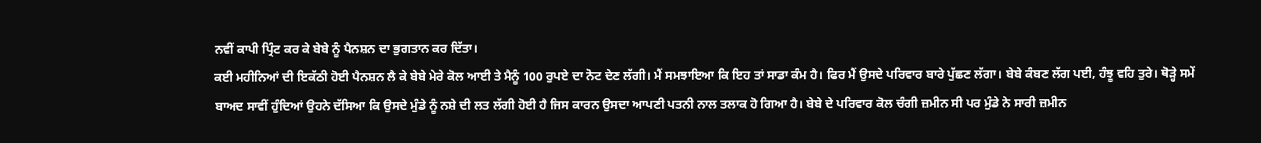ਨਵੀਂ ਕਾਪੀ ਪ੍ਰਿੰਟ ਕਰ ਕੇ ਬੇਬੇ ਨੂੰ ਪੈਨਸ਼ਨ ਦਾ ਭੁਗਤਾਨ ਕਰ ਦਿੱਤਾ।
ਕਈ ਮਹੀਨਿਆਂ ਦੀ ਇਕੱਠੀ ਹੋਈ ਪੈਨਸ਼ਨ ਲੈ ਕੇ ਬੇਬੇ ਮੇਰੇ ਕੋਲ ਆਈ ਤੇ ਮੈਨੂੰ 100 ਰੁਪਏ ਦਾ ਨੋਟ ਦੇਣ ਲੱਗੀ। ਮੈਂ ਸਮਝਾਇਆ ਕਿ ਇਹ ਤਾਂ ਸਾਡਾ ਕੰਮ ਹੈ। ਫਿਰ ਮੈਂ ਉਸਦੇ ਪਰਿਵਾਰ ਬਾਰੇ ਪੁੱਛਣ ਲੱਗਾ। ਬੇਬੇ ਕੰਬਣ ਲੱਗ ਪਈ, ਹੰਝੂ ਵਹਿ ਤੁਰੇ। ਥੋੜ੍ਹੇ ਸਮੇਂ ਬਾਅਦ ਸਾਵੀਂ ਹੁੰਦਿਆਂ ਉਹਨੇ ਦੱਸਿਆ ਕਿ ਉਸਦੇ ਮੁੰਡੇ ਨੂੰ ਨਸ਼ੇ ਦੀ ਲਤ ਲੱਗੀ ਹੋਈ ਹੈ ਜਿਸ ਕਾਰਨ ਉਸਦਾ ਆਪਣੀ ਪਤਨੀ ਨਾਲ ਤਲਾਕ ਹੋ ਗਿਆ ਹੈ। ਬੇਬੇ ਦੇ ਪਰਿਵਾਰ ਕੋਲ ਚੰਗੀ ਜ਼ਮੀਨ ਸੀ ਪਰ ਮੁੰਡੇ ਨੇ ਸਾਰੀ ਜ਼ਮੀਨ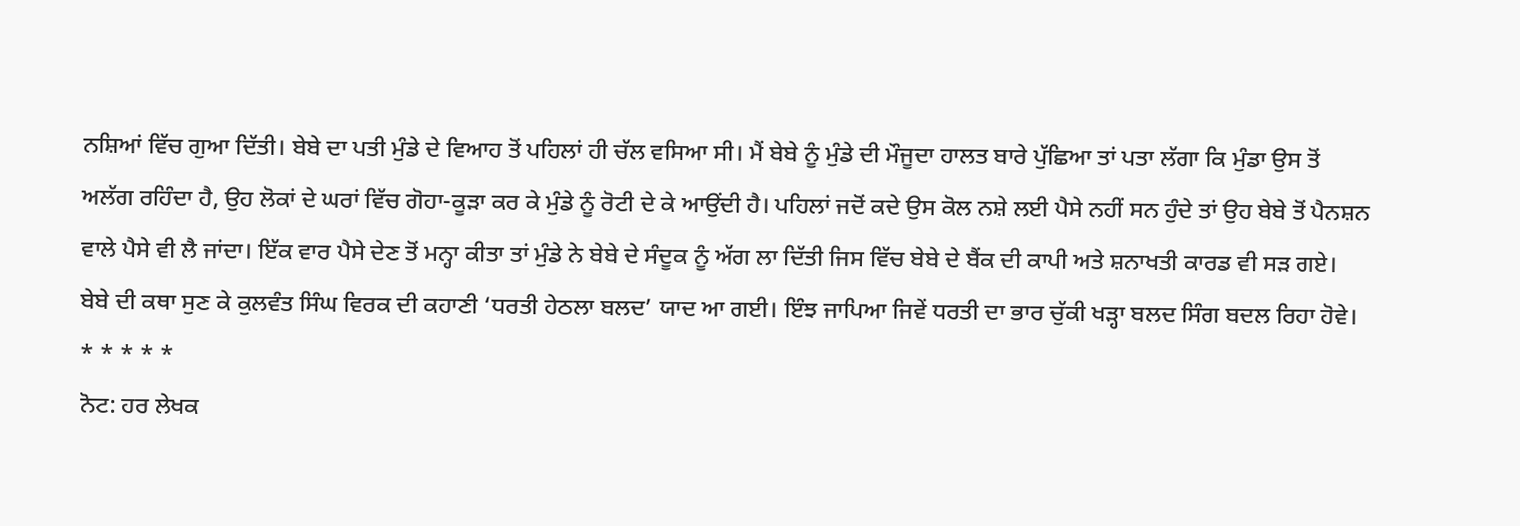ਨਸ਼ਿਆਂ ਵਿੱਚ ਗੁਆ ਦਿੱਤੀ। ਬੇਬੇ ਦਾ ਪਤੀ ਮੁੰਡੇ ਦੇ ਵਿਆਹ ਤੋਂ ਪਹਿਲਾਂ ਹੀ ਚੱਲ ਵਸਿਆ ਸੀ। ਮੈਂ ਬੇਬੇ ਨੂੰ ਮੁੰਡੇ ਦੀ ਮੌਜੂਦਾ ਹਾਲਤ ਬਾਰੇ ਪੁੱਛਿਆ ਤਾਂ ਪਤਾ ਲੱਗਾ ਕਿ ਮੁੰਡਾ ਉਸ ਤੋਂ ਅਲੱਗ ਰਹਿੰਦਾ ਹੈ, ਉਹ ਲੋਕਾਂ ਦੇ ਘਰਾਂ ਵਿੱਚ ਗੋਹਾ-ਕੂੜਾ ਕਰ ਕੇ ਮੁੰਡੇ ਨੂੰ ਰੋਟੀ ਦੇ ਕੇ ਆਉਂਦੀ ਹੈ। ਪਹਿਲਾਂ ਜਦੋਂ ਕਦੇ ਉਸ ਕੋਲ ਨਸ਼ੇ ਲਈ ਪੈਸੇ ਨਹੀਂ ਸਨ ਹੁੰਦੇ ਤਾਂ ਉਹ ਬੇਬੇ ਤੋਂ ਪੈਨਸ਼ਨ ਵਾਲੇ ਪੈਸੇ ਵੀ ਲੈ ਜਾਂਦਾ। ਇੱਕ ਵਾਰ ਪੈਸੇ ਦੇਣ ਤੋਂ ਮਨ੍ਹਾ ਕੀਤਾ ਤਾਂ ਮੁੰਡੇ ਨੇ ਬੇਬੇ ਦੇ ਸੰਦੂਕ ਨੂੰ ਅੱਗ ਲਾ ਦਿੱਤੀ ਜਿਸ ਵਿੱਚ ਬੇਬੇ ਦੇ ਬੈਂਕ ਦੀ ਕਾਪੀ ਅਤੇ ਸ਼ਨਾਖਤੀ ਕਾਰਡ ਵੀ ਸੜ ਗਏ।
ਬੇਬੇ ਦੀ ਕਥਾ ਸੁਣ ਕੇ ਕੁਲਵੰਤ ਸਿੰਘ ਵਿਰਕ ਦੀ ਕਹਾਣੀ ‘ਧਰਤੀ ਹੇਠਲਾ ਬਲਦ’ ਯਾਦ ਆ ਗਈ। ਇੰਝ ਜਾਪਿਆ ਜਿਵੇਂ ਧਰਤੀ ਦਾ ਭਾਰ ਚੁੱਕੀ ਖੜ੍ਹਾ ਬਲਦ ਸਿੰਗ ਬਦਲ ਰਿਹਾ ਹੋਵੇ।
* * * * *
ਨੋਟ: ਹਰ ਲੇਖਕ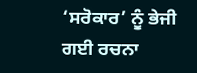‘ਸਰੋਕਾਰ’ ਨੂੰ ਭੇਜੀ ਗਈ ਰਚਨਾ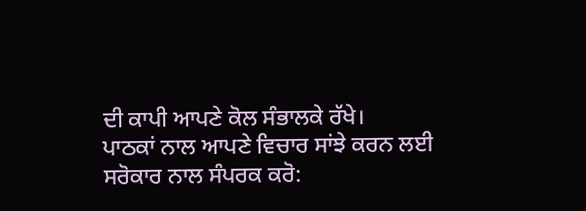ਦੀ ਕਾਪੀ ਆਪਣੇ ਕੋਲ ਸੰਭਾਲਕੇ ਰੱਖੇ।
ਪਾਠਕਾਂ ਨਾਲ ਆਪਣੇ ਵਿਚਾਰ ਸਾਂਝੇ ਕਰਨ ਲਈ ਸਰੋਕਾਰ ਨਾਲ ਸੰਪਰਕ ਕਰੋ: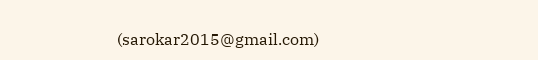(sarokar2015@gmail.com)